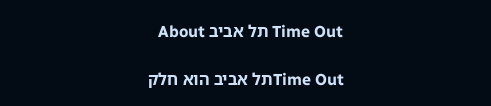Time Out תל אביב About

Time Outתל אביב הוא חלק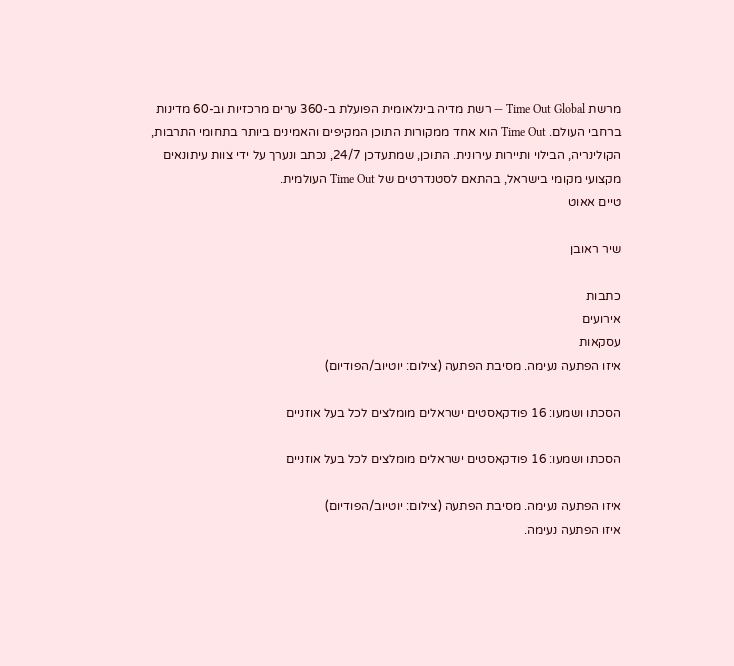מרשת Time Out Global — רשת מדיה בינלאומית הפועלת ב-360 ערים מרכזיות וב-60 מדינות ברחבי העולם. Time Out הוא אחד ממקורות התוכן המקיפים והאמינים ביותר בתחומי התרבות, הקולינריה, הבילוי ותיירות עירונית. התוכן, שמתעדכן 24/7, נכתב ונערך על ידי צוות עיתונאים מקצועי מקומי בישראל, בהתאם לסטנדרטים של Time Out העולמית.
טיים אאוט

שיר ראובן

כתבות
אירועים
עסקאות
איזו הפתעה נעימה. מסיבת הפתעה (צילום: יוטיוב/הפודיום)

הסכתו ושמעו: 16 פודקאסטים ישראלים מומלצים לכל בעל אוזניים

הסכתו ושמעו: 16 פודקאסטים ישראלים מומלצים לכל בעל אוזניים

איזו הפתעה נעימה. מסיבת הפתעה (צילום: יוטיוב/הפודיום)
איזו הפתעה נעימה.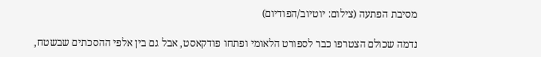מסיבת הפתעה (צילום: יוטיוב/הפודיום)

נדמה שכולם הצטרפו כבר לספורט הלאומי ופתחו פודקאסט, אבל גם בין אלפי ההסכתים שבשטח,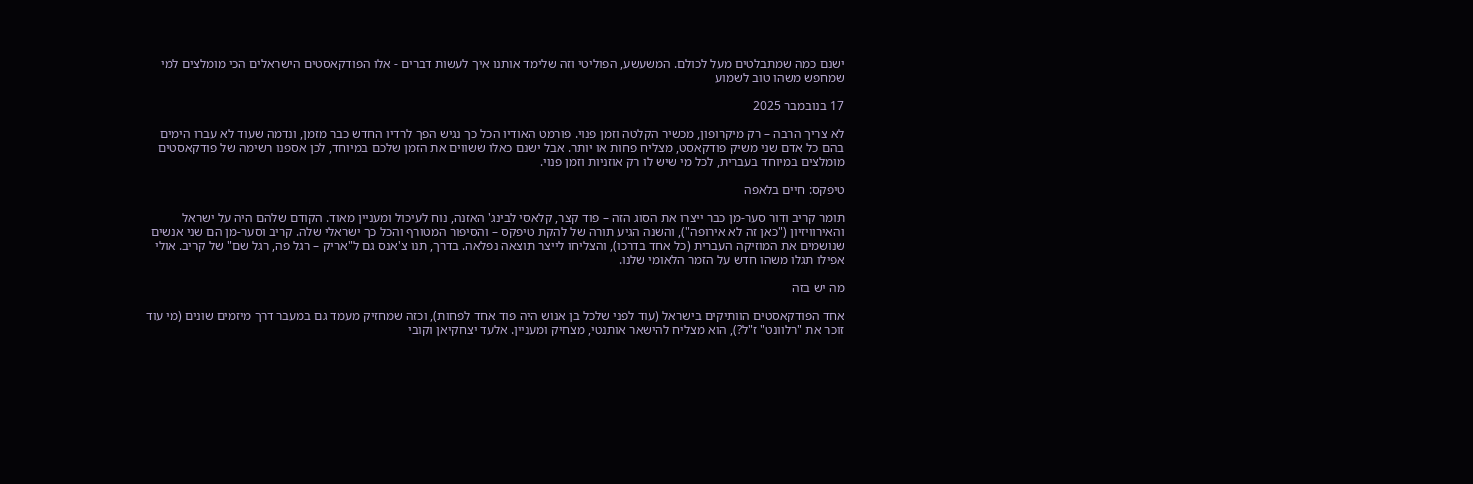ישנם כמה שמתבלטים מעל לכולם. המשעשע, הפוליטי וזה שלימד אותנו איך לעשות דברים - אלו הפודקאסטים הישראלים הכי מומלצים למי שמחפש משהו טוב לשמוע

17 בנובמבר 2025

לא צריך הרבה – רק מיקרופון, מכשיר הקלטה וזמן פנוי. פורמט האודיו הכל כך נגיש הפך לרדיו החדש כבר מזמן, ונדמה שעוד לא עברו הימים בהם כל אדם שני משיק פודקאסט, מצליח פחות או יותר. אבל ישנם כאלו ששווים את הזמן שלכם במיוחד, לכן אספנו רשימה של פודקאסטים מומלצים במיוחד בעברית, לכל מי שיש לו רק אוזניות וזמן פנוי.

טיפקס: חיים בלאפה

תומר קריב ודור סער-מן כבר ייצרו את הסוג הזה – פוד קצר, קלאסי לבינג' האזנה, נוח לעיכול ומעניין מאוד. הקודם שלהם היה על ישראל והאירוויזיון ("כאן זה לא אירופה"), והשנה הגיע תורה של להקת טיפקס – והסיפור המטורף והכל כך ישראלי שלה. קריב וסער-מן הם שני אנשים שנושמים את המוזיקה העברית (כל אחד בדרכו), והצליחו לייצר תוצאה נפלאה. בדרך, תנו צ'אנס גם ל"אריק – רגל פה, רגל שם" של קריב. אולי אפילו תגלו משהו חדש על הזמר הלאומי שלנו.

מה יש בזה

אחד הפודקאסטים הוותיקים בישראל (עוד לפני שלכל בן אנוש היה פוד אחד לפחות), וכזה שמחזיק מעמד גם במעבר דרך מיזמים שונים (מי עוד זוכר את "רלוונט" ז"ל?), הוא מצליח להישאר אותנטי, מצחיק ומעניין. אלעד יצחקיאן וקובי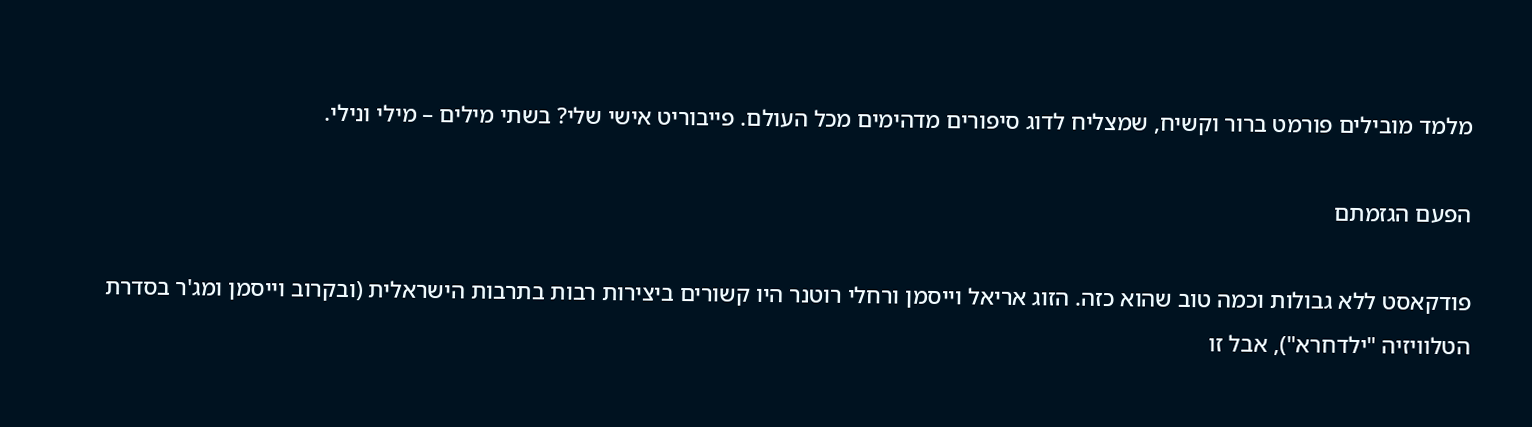מלמד מובילים פורמט ברור וקשיח, שמצליח לדוג סיפורים מדהימים מכל העולם. פייבוריט אישי שלי? בשתי מילים – מילי ונילי.

הפעם הגזמתם

פודקאסט ללא גבולות וכמה טוב שהוא כזה. הזוג אריאל וייסמן ורחלי רוטנר היו קשורים ביצירות רבות בתרבות הישראלית (ובקרוב וייסמן ומג'ר בסדרת הטלוויזיה "ילדחרא"), אבל זו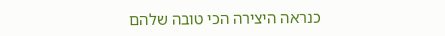כנראה היצירה הכי טובה שלהם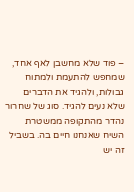– פוד שלא מחשבן לאף אחד, שמחפש להתעמת ולמתוח גבולות, ולהגיד את הדברים שלא נעים להגיד. סוג של שחרור נהדר מהתקופה ממשטרת השיח שאנחנו חיים בה. בשביל זה יש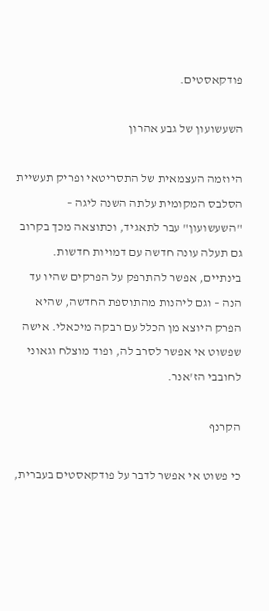פודקאסטים.

השעשועון של גבע אהרון

היוזמה העצמאית של התסריטאי ופריק תעשיית הסלבס המקומית עלתה השנה ליגה – "השעשועון" עבר לתאגיד, וכתוצאה מכך בקרוב גם תעלה עונה חדשה עם דמויות חדשות. בינתיים, אפשר להתרפק על הפרקים שהיו עד הנה – וגם ליהנות מהתוספת החדשה, שהיא הפרק היוצא מן הכלל עם רבקה מיכאלי. אישה שפשוט אי אפשר לסרב לה, ופוד מוצלח וגאוני לחובבי הז'אנר.

הקרנף

כי פשוט אי אפשר לדבר על פודקאסטים בעברית,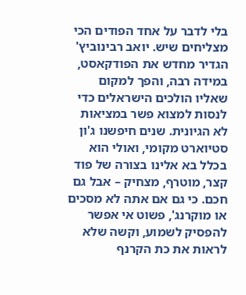בלי לדבר על אחד הפודים הכי מצליחים שיש. יואב רבינוביץ' הגדיר מחדש את הפודקאסט, במידה רבה, והפך למקום שאליו הולכים הישראלים כדי לנסות למצוא פשר במציאות לא הגיונית. שנים חיפשנו ג'ון סטיוארט מקומי, ואולי הוא בכלל בא אלינו בצורה של פוד קצר, מוטרף, מצחיק – אבל גם חכם. כי גם אם אתה לא מסכים או מוקרנג', פשוט אי אפשר להפסיק לשמוע, וקשה שלא לראות את כת הקרנף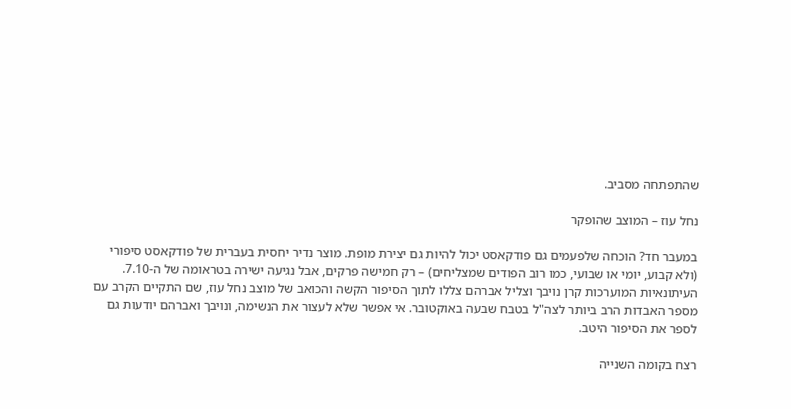שהתפתחה מסביב.

נחל עוז – המוצב שהופקר

במעבר חד? הוכחה שלפעמים גם פודקאסט יכול להיות גם יצירת מופת. מוצר נדיר יחסית בעברית של פודקאסט סיפורי (ולא קבוע, יומי או שבועי, כמו רוב הפודים שמצליחים) – רק חמישה פרקים, אבל נגיעה ישירה בטראומה של ה-7.10. העיתונאיות המוערכות קרן נויבך וצליל אברהם צללו לתוך הסיפור הקשה והכואב של מוצב נחל עוז, שם התקיים הקרב עם מספר האבדות הרב ביותר לצה"ל בטבח שבעה באוקטובר. אי אפשר שלא לעצור את הנשימה, ונויבך ואברהם יודעות גם לספר את הסיפור היטב.

רצח בקומה השנייה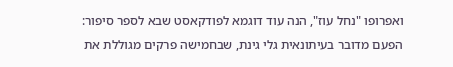ואפרופו "נחל עוז", הנה עוד דוגמא לפודקאסט שבא לספר סיפור: הפעם מדובר בעיתונאית גלי גינת, שבחמישה פרקים מגוללת את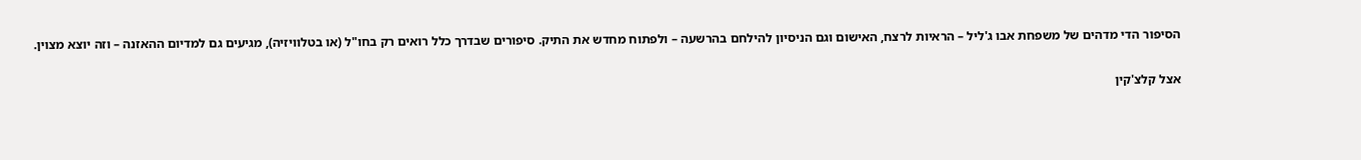הסיפור הדי מדהים של משפחת אבו ג'ליל – הראיות לרצח, האישום וגם הניסיון להילחם בהרשעה – ולפתוח מחדש את התיק. סיפורים שבדרך כלל רואים רק בחו"ל (או בטלוויזיה), מגיעים גם למדיום ההאזנה – וזה יוצא מצוין.

אצל קלצ'קין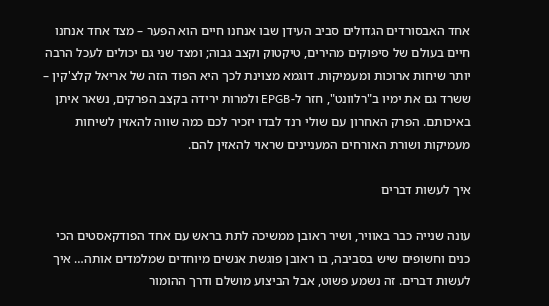אחד האבסורדים הגדולים סביב העידן שבו אנחנו חיים הוא הפער – מצד אחד אנחנו חיים בעולם של סיפוקים מהירים, טיקטוק וקצב גבוה; ומצד שני גם יכולים לעכל הרבה יותר שיחות ארוכות ומעמיקות. דוגמא מצוינת לכך היא הפוד הזה של אריאל קלצ'קין – ששרד גם את ימיו ב"רלוונט", חזר ל-EPGB ולמרות ירידה בקצב הפרקים, נשאר איתן באיכותם. הפרק האחרון עם שולי רנד לבדו יזכיר לכם כמה שווה להאזין לשיחות מעמיקות ושורת האורחים המעניינים שראוי להאזין להם.

איך לעשות דברים

עונה שנייה כבר באוויר, ושיר ראובן ממשיכה לתת בראש עם אחד הפודקאסטים הכי כנים וחשופים שיש בסביבה, בו ראובן פוגשת אנשים מיוחדים שמלמדים אותה… איך לעשות דברים. זה נשמע פשוט, אבל הביצוע מושלם ודרך ההומור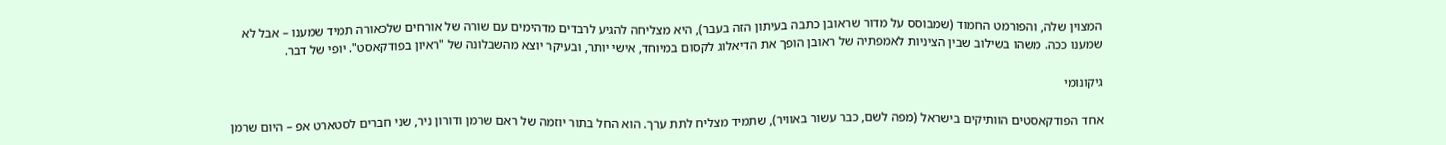המצוין שלה, והפורמט החמוד (שמבוסס על מדור שראובן כתבה בעיתון הזה בעבר), היא מצליחה להגיע לרבדים מדהימים עם שורה של אורחים שלכאורה תמיד שמענו – אבל לא שמענו ככה. משהו בשילוב שבין הציניות לאמפתיה של ראובן הופך את הדיאלוג לקסום במיוחד, אישי יותר, ובעיקר יוצא מהשבלונה של "ראיון בפודקאסט". יופי של דבר.

גיקונומי

אחד הפודקאסטים הוותיקים בישראל (מפה לשם, כבר עשור באוויר), שתמיד מצליח לתת ערך. הוא החל בתור יוזמה של ראם שרמן ודורון ניר, שני חברים לסטארט אפ – היום שרמן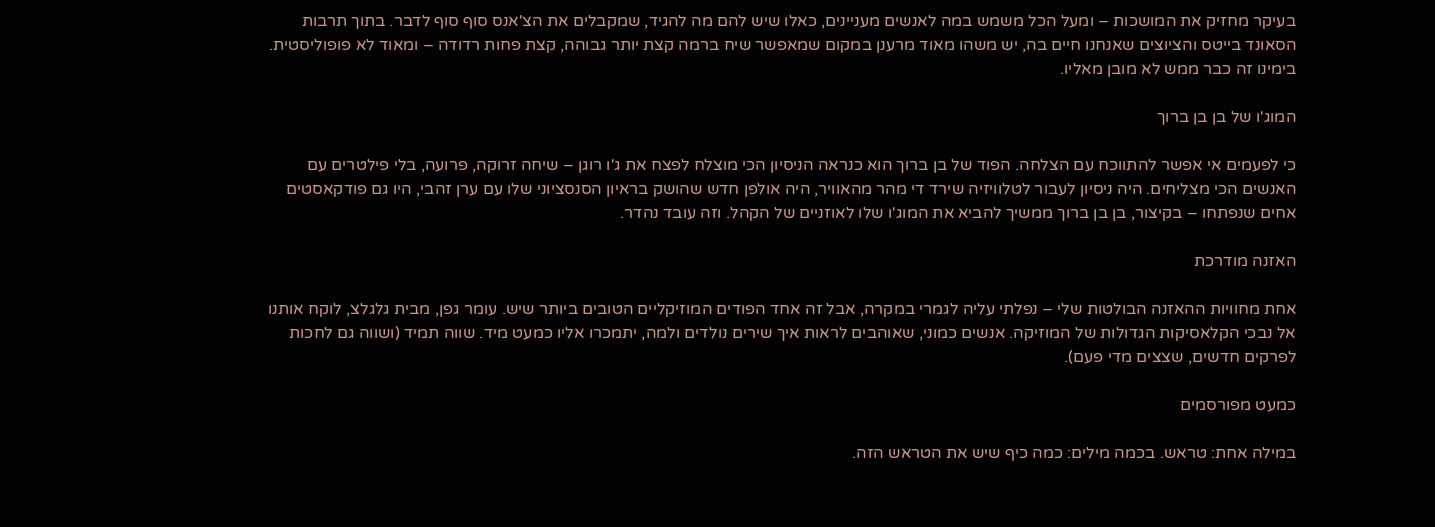בעיקר מחזיק את המושכות – ומעל הכל משמש במה לאנשים מעניינים, כאלו שיש להם מה להגיד, שמקבלים את הצ'אנס סוף סוף לדבר. בתוך תרבות הסאונד בייטס והציוצים שאנחנו חיים בה, יש משהו מאוד מרענן במקום שמאפשר שיח ברמה קצת יותר גבוהה, קצת פחות רדודה – ומאוד לא פופוליסטית. בימינו זה כבר ממש לא מובן מאליו.

המוג'ו של בן בן ברוך

כי לפעמים אי אפשר להתווכח עם הצלחה. הפוד של בן ברוך הוא כנראה הניסיון הכי מוצלח לפצח את ג'ו רוגן – שיחה זרוקה, פרועה, בלי פילטרים עם האנשים הכי מצליחים. היה ניסיון לעבור לטלוויזיה שירד די מהר מהאוויר, היה אולפן חדש שהושק בראיון הסנסציוני שלו עם ערן זהבי, היו גם פודקאסטים אחים שנפתחו – בקיצור, בן בן ברוך ממשיך להביא את המוג'ו שלו לאוזניים של הקהל. וזה עובד נהדר.

האזנה מודרכת

אחת מחוויות ההאזנה הבולטות שלי – נפלתי עליה לגמרי במקרה, אבל זה אחד הפודים המוזיקליים הטובים ביותר שיש. עומר גפן, מבית גלגלצ, לוקח אותנו אל נבכי הקלאסיקות הגדולות של המוזיקה. אנשים כמוני, שאוהבים לראות איך שירים נולדים ולמה, יתמכרו אליו כמעט מיד. שווה תמיד (ושווה גם לחכות לפרקים חדשים, שצצים מדי פעם).

כמעט מפורסמים

במילה אחת: טראש. בכמה מילים: כמה כיף שיש את הטראש הזה.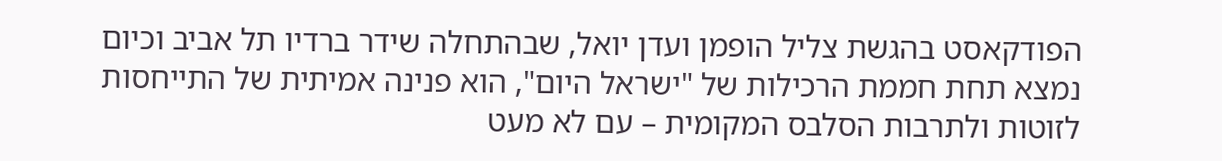הפודקאסט בהגשת צליל הופמן ועדן יואל, שבהתחלה שידר ברדיו תל אביב וכיום נמצא תחת חממת הרכילות של "ישראל היום", הוא פנינה אמיתית של התייחסות לזוטות ולתרבות הסלבס המקומית – עם לא מעט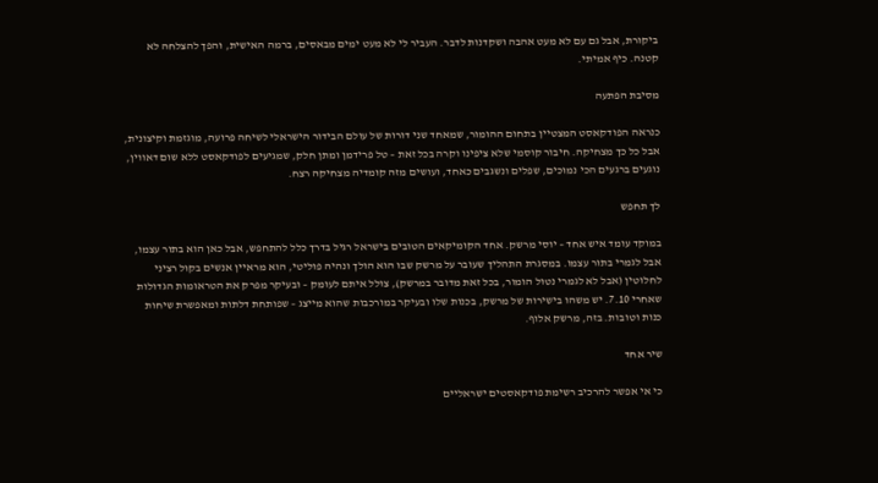ביקורת, אבל גם עם לא מעט אהבה ושקדנות לדבר. העביר לי לא מעט ימים מבאסים, ברמה האישית, והפך להצלחה לא קטנה. כיף אמיתי.

מסיבת הפתעה

כנראה הפודקאסט המצטיין בתחום ההומור, שמאחד שני דורות של עולם הבידור הישראלי לשיחה פרועה, מוגזמת וקיצונית, אבל כל כך מצחיקה. חיבור קוסמי שלא ציפינו וקרה בכל זאת – טל פרידמן ומתן חלק, שמגיעים לפודקאסט ללא שום דאווין, נוגעים ברגעים הכי נמוכים, שפלים ונשגבים כאחד, ועושים מזה קומדיה מצחיקה רצח.

לך תחפש

במוקד עומד איש אחד – יוסי מרשק. אחד הקומיקאים הטובים בישראל רגיל בדרך כלל להתחפש, אבל כאן הוא בתור עצמו, אבל לגמרי בתור עצמו. במסגרת התהליך שעובר על מרשק שבו הוא הולך ונהיה פוליטי, הוא מראיין אנשים בקול רציני לחלוטין (אבל לא לגמרי נטול הומור, בכל זאת מדובר במרשק), צולל איתם לעומק – ובעיקר מפרק את הטראומות הגדולות שאחרי 7.10. יש משהו בישירות של מרשק, בכנות שלו ובעיקר במורכבות שהוא מייצג – שפותחת דלתות ומאפשרת שיחות כנות וטובות. בזה, מרשק אלוף.

שיר אחד

כי אי אפשר להרכיב רשימת פודקאסטים ישראליים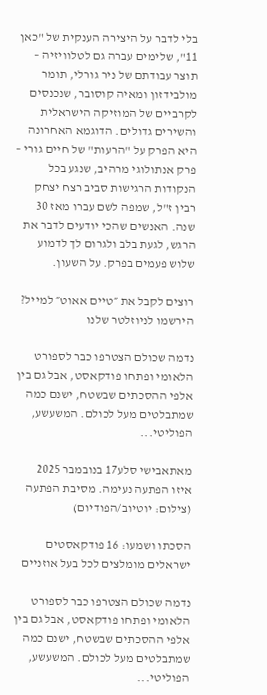בלי לדבר על היצירה הענקית של "כאן 11", שלימים עברה גם לטלוויזיה – תוצר עבודתם של ניר גורלי, תומר מולבידזון ומאיה קוסובר, שנכנסים לקרביים של המוזיקה הישראלית והשירים גדולים. הדוגמא האחרונה היא הפרק על "הרעות" של חיים גורי – פרק אנתולוגי מרהיב, שנגע בכל הנקודות הרגישות סביב רצח יצחק רבין ז"ל, שמפה לשם עברו מאז 30 שנה. האנשים שהכי יודעים לדבר את הרגש, לגעת בלב ולגרום לך לדמוע שלוש פעמים בפרק. על השעון.

רוצים לקבל את ״טיים אאוט״ למייל? הירשמו לניוזלטר שלנו

נדמה שכולם הצטרפו כבר לספורט הלאומי ופתחו פודקאסט, אבל גם בין אלפי ההסכתים שבשטח, ישנם כמה שמתבלטים מעל לכולם. המשעשע, הפוליטי...

מאתאבישי סלע17 בנובמבר 2025
איזו הפתעה נעימה. מסיבת הפתעה (צילום: יוטיוב/הפודיום)

הסכתו ושמעו: 16 פודקאסטים ישראלים מומלצים לכל בעל אוזניים

נדמה שכולם הצטרפו כבר לספורט הלאומי ופתחו פודקאסט, אבל גם בין אלפי ההסכתים שבשטח, ישנם כמה שמתבלטים מעל לכולם. המשעשע, הפוליטי...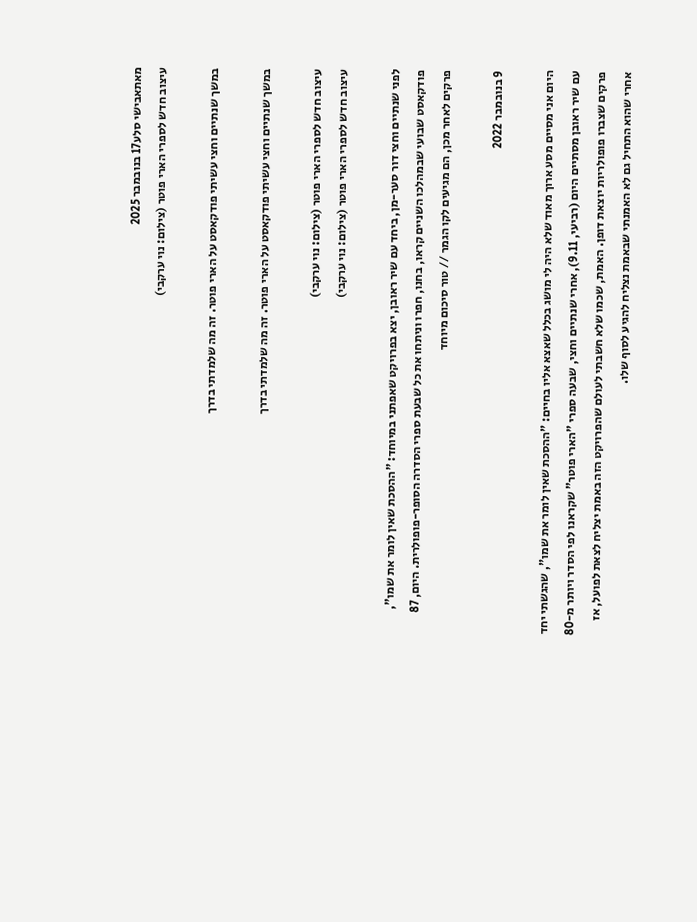מאתאבישי סלע17 בנובמבר 2025
עיצוב חדש לספרי הארי פוטר (צילום: נוי ערקבי)

במשך שנתיים וחצי עשיתי פודקאסט על הארי פוטר. זה מה שלמדתי בדרך

במשך שנתיים וחצי עשיתי פודקאסט על הארי פוטר. זה מה שלמדתי בדרך

עיצוב חדש לספרי הארי פוטר (צילום: נוי ערקבי)
עיצוב חדש לספרי הארי פוטר (צילום: נוי ערקבי)

לפני שנתיים וחצי דור סער-מן, ביחד עם שיר ראובן, יצא בפרויקט שאפתני במיוחד: "ההסכת שאין לומר את שמו", פודקאסט שבועי שבמהלכו השניים קראו, בחנו, חפרו וניתחו את כל שבעת ספרי הסדרה הסופר-פופולרית. היום, 87 פרקים לאחר מכן, הם מגיעים לקו הגמר // טור סיכום מיוחד

9 בנובמבר 2022

היום אני מסיים מסע ארוך מאוד שלא היה לי מושג בכלל שאצא אליו בחיים: "ההסכת שאין לומר את שמו", שהגשתי יחד עם שיר ראובן מסתיים היום (רביעי, 9.11), אחרי שנתיים וחצי, שבעה ספרי "הארי פוטר" שקראנו לפי הסדר ויותר מ-80 פרקים שצברו פופולריות יוצאת דופן. האמת, שכמו שלא חשבתי לעולם שהפרויקט הזה באמת יצליח לצאת לפועל, אז אחרי שהוא התחיל גם לא האמנתי שבאמת נצליח להגיע לסוף שלו.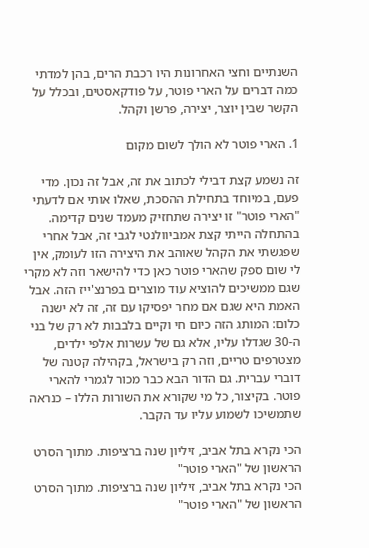השנתיים וחצי האחרונות היו רכבת הרים, בהן למדתי כמה דברים על הארי פוטר, על פודקאסטים, ובכלל על הקשר שבין יוצר, יצירה, פרשן וקהל.

1. הארי פוטר לא הולך לשום מקום

זה נשמע קצת דבילי לכתוב את זה, אבל זה נכון. מדי פעם, במיוחד בתחילת ההסכת, שאלו אותי אם לדעתי "הארי פוטר" זו יצירה שתחזיק מעמד שנים קדימה. בהתחלה הייתי קצת אמביוולנטי לגבי זה, אבל אחרי שפגשתי את הקהל שאוהב את היצירה הזו לעומק, אין לי שום ספק שהארי פוטר כאן כדי להישאר וזה לא מקרי שגם ממשיכים להוציא עוד מוצרים בפרנצ'ייז הזה. אבל האמת היא שגם אם מחר יפסיקו עם זה, זה לא ישנה כלום: המותג הזה כיום חי וקיים בלבבות לא רק של בני ה-30 שגדלו עליו, אלא גם של עשרות אלפי ילדים, מצטרפים טריים, וזה רק בישראל, בקהילה קטנה של דוברי עברית. גם הדור הבא כבר מכור לגמרי להארי פוטר. בקיצור, כל מי שקורא את השורות הללו – כנראה שתמשיכו לשמוע עליו עד הקבר.

הכי נקרא בתל אביב, זיליון שנה ברציפות. מתוך הסרט הראשון של "הארי פוטר"
הכי נקרא בתל אביב, זיליון שנה ברציפות. מתוך הסרט הראשון של "הארי פוטר"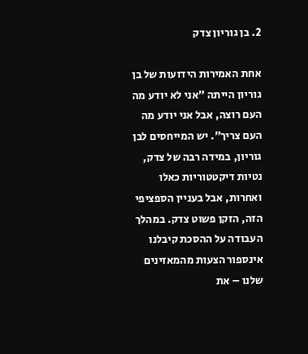2. בן גוריון צדק

אחת האמירות הידועות של בן גוריון הייתה "אני לא יודע מה העם רוצה, אבל אני יודע מה העם צריך". יש המייחסים לבן גוריון, במידה רבה של צדק, נטיות דיקטטוריות כאלו ואחרות, אבל בעניין הספציפי הזה, הזקן פשוט צדק. במהלך העבודה על ההסכת קיבלנו אינספור הצעות מהמאזינים שלנו – את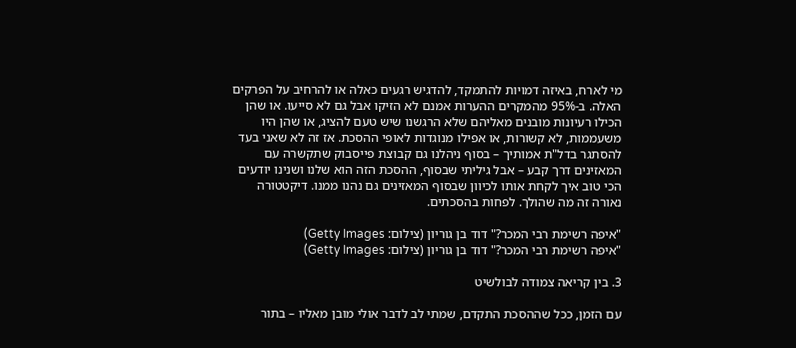מי לארח, באיזה דמויות להתמקד, להדגיש רגעים כאלה או להרחיב על הפרקים האלה. ב-95% מהמקרים ההערות אמנם לא הזיקו אבל גם לא סייעו. או שהן הכילו רעיונות מובנים מאליהם שלא הרגשנו שיש טעם להציג, או שהן היו משעממות, לא קשורות, או אפילו מנוגדות לאופי ההסכת. אז זה לא שאני בעד להסתגר בדל"ת אמותיך – בסוף ניהלנו גם קבוצת פייסבוק שתקשרה עם המאזינים דרך קבע – אבל גיליתי שבסוף, ההסכת הזה הוא שלנו ושנינו יודעים הכי טוב איך לקחת אותו לכיוון שבסוף המאזינים גם נהנו ממנו. דיקטטורה נאורה זה מה שהולך. לפחות בהסכתים.

"איפה רשימת רבי המכר?" דוד בן גוריון (צילום: Getty Images)
"איפה רשימת רבי המכר?" דוד בן גוריון (צילום: Getty Images)

3. בין קריאה צמודה לבולשיט

עם הזמן, ככל שההסכת התקדם, שמתי לב לדבר אולי מובן מאליו – בתור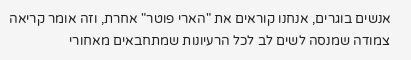אנשים בוגרים, אנחנו קוראים את "הארי פוטר" אחרת, וזה אומר קריאה צמודה שמנסה לשים לב לכל הרעיונות שמתחבאים מאחורי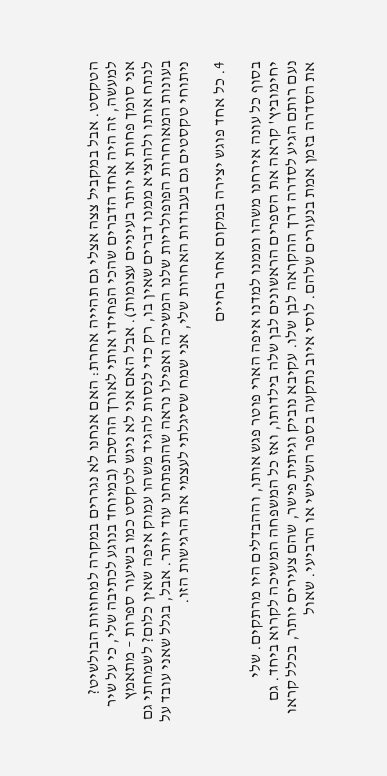הטקסט. אבל במקביל צצה אצלי גם תהייה אחרת: האם אנחנו לא נגררים במקרה למחוזות הבולשיט? למעשה, זה היה אחד הדברים שהכי הפחידו אותי לאורך ההסכת (במיוחד בנוגע לכתיבה שלי, כי על שיר אני סומך פחות או יותר בעיניים עצומות). אבל האם אני לא ניגש לטקסט כמו בשיעור ספרות – מתאמץ לנתח אותו ולהוציא ממנו דברים שאין בו, רק כדי לנסות להגיד משהו עמוק איפה שאין כלום? לשמחתי גם בעונות המאוחרות הפופולריות שלנו המשיכה ואפילו נראה שהתפתחנו עוד יותר. אבל, בגלל שאני עובד על ניתוחי טקסטים גם בעבודות האחרות שלי, אני שמח שסיגלתי לעצמי את הרגישות הזו.

4. כל אחד פוגש יצירה במקום אחר בחיים

בסוף כל עונה אירחנו משהו וממנו למדנו איפה הארי פוטר פגש אותו, וההבדלים היו מרתקים. שלי יחימוביץ' קראה את הספרים הראשונים לבן שלה בילדותו, ואז כל המשפחה המשיכה לקרוא ביחד. גם נעם רותם הגיע לסדרה דרך ההקראה לבן שלו. עקיבא נוביק וגיתית פישר, שהם צעירים יותר, בכלל קראו את הסדרה בזמן אמת בנעורים שלהם. לוסי איוב נתקעה בספר השלישי או הרביעי. שאול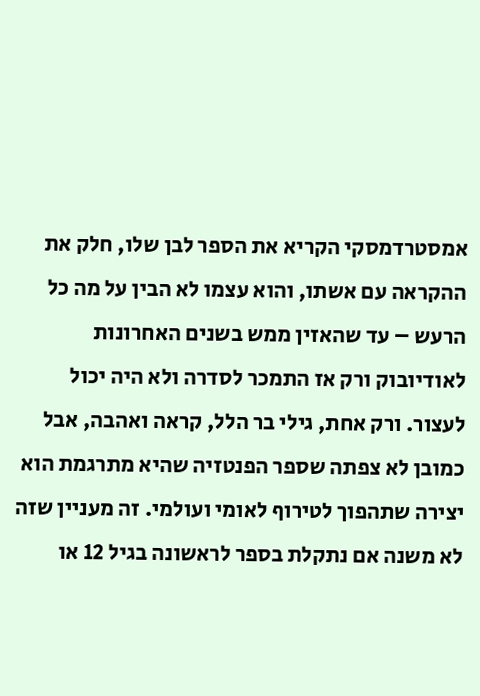אמסטרדמסקי הקריא את הספר לבן שלו, חלק את ההקראה עם אשתו, והוא עצמו לא הבין על מה כל הרעש – עד שהאזין ממש בשנים האחרונות לאודיובוק ורק אז התמכר לסדרה ולא היה יכול לעצור. ורק אחת, גילי בר הלל, קראה ואהבה, אבל כמובן לא צפתה שספר הפנטזיה שהיא מתרגמת הוא יצירה שתהפוך לטירוף לאומי ועולמי. זה מעניין שזה לא משנה אם נתקלת בספר לראשונה בגיל 12 או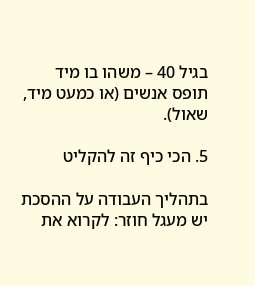בגיל 40 – משהו בו מיד תופס אנשים (או כמעט מיד, שאול).

5. הכי כיף זה להקליט

בתהליך העבודה על ההסכת יש מעגל חוזר: לקרוא את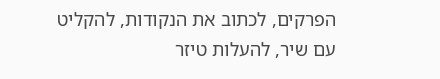הפרקים, לכתוב את הנקודות, להקליט עם שיר, להעלות טיזר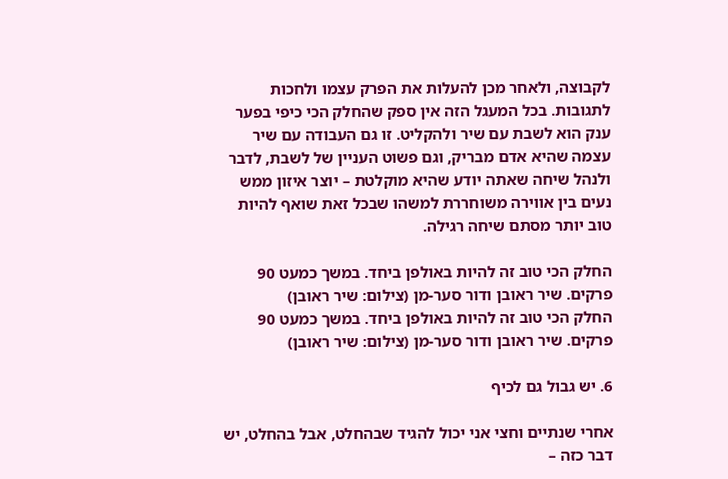לקבוצה, ולאחר מכן להעלות את הפרק עצמו ולחכות לתגובות. בכל המעגל הזה אין ספק שהחלק הכי כיפי בפער ענק הוא לשבת עם שיר ולהקליט. זו גם העבודה עם שיר עצמה שהיא אדם מבריק, וגם פשוט העניין של לשבת, לדבר ולנהל שיחה שאתה יודע שהיא מוקלטת – יוצר איזון ממש נעים בין אווירה משוחררת למשהו שבכל זאת שואף להיות טוב יותר מסתם שיחה רגילה.

החלק הכי טוב זה להיות באולפן ביחד. במשך כמעט 90 פרקים. שיר ראובן ודור סער-מן (צילום: שיר ראובן)
החלק הכי טוב זה להיות באולפן ביחד. במשך כמעט 90 פרקים. שיר ראובן ודור סער-מן (צילום: שיר ראובן)

6. יש גבול גם לכיף

אחרי שנתיים וחצי אני יכול להגיד שבהחלט, אבל בהחלט, יש דבר כזה –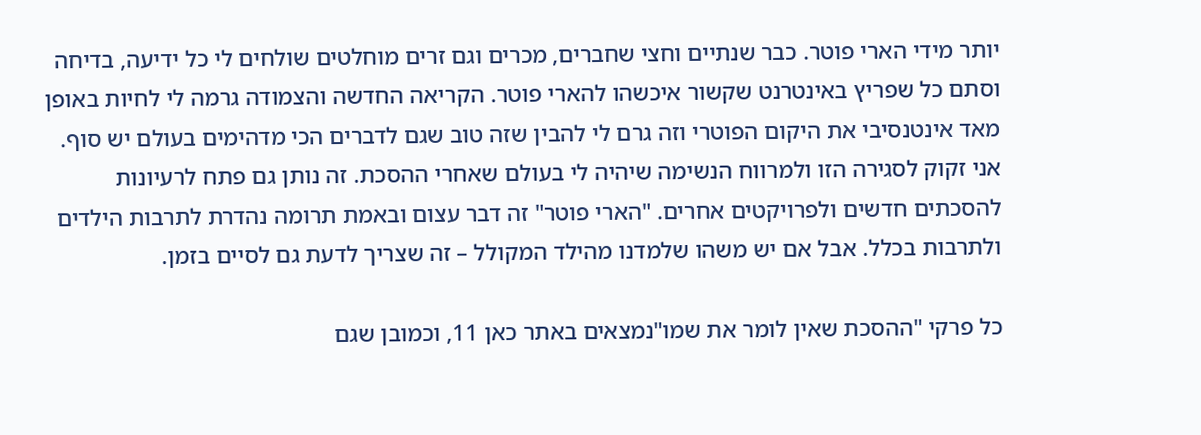יותר מידי הארי פוטר. כבר שנתיים וחצי שחברים, מכרים וגם זרים מוחלטים שולחים לי כל ידיעה, בדיחה וסתם כל שפריץ באינטרנט שקשור איכשהו להארי פוטר. הקריאה החדשה והצמודה גרמה לי לחיות באופן מאד אינטנסיבי את היקום הפוטרי וזה גרם לי להבין שזה טוב שגם לדברים הכי מדהימים בעולם יש סוף. אני זקוק לסגירה הזו ולמרווח הנשימה שיהיה לי בעולם שאחרי ההסכת. זה נותן גם פתח לרעיונות להסכתים חדשים ולפרויקטים אחרים. "הארי פוטר" זה דבר עצום ובאמת תרומה נהדרת לתרבות הילדים ולתרבות בכלל. אבל אם יש משהו שלמדנו מהילד המקולל – זה שצריך לדעת גם לסיים בזמן.

כל פרקי "ההסכת שאין לומר את שמו"נמצאים באתר כאן 11, וכמובן שגם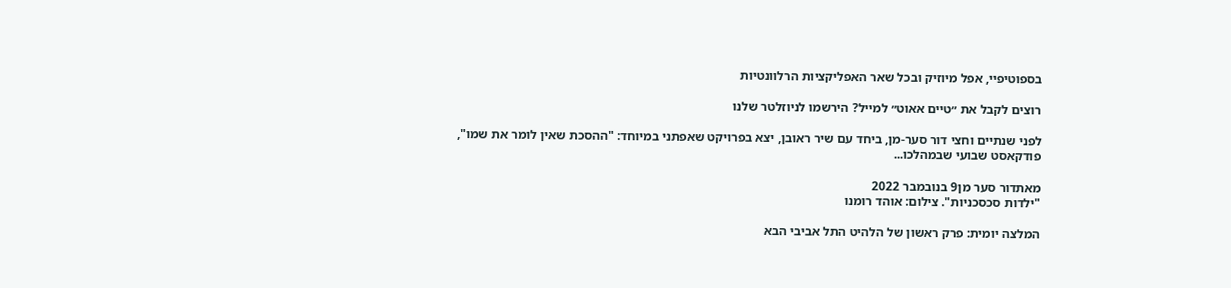בספוטיפיי, אפל מיוזיק ובכל שאר האפליקציות הרלוונטיות

רוצים לקבל את ״טיים אאוט״ למייל? הירשמו לניוזלטר שלנו

לפני שנתיים וחצי דור סער-מן, ביחד עם שיר ראובן, יצא בפרויקט שאפתני במיוחד: "ההסכת שאין לומר את שמו", פודקאסט שבועי שבמהלכו...

מאתדור סער מן9 בנובמבר 2022
"ילדות סכסכניות". צילום: אוהד רומנו

המלצה יומית: פרק ראשון של הלהיט התל אביבי הבא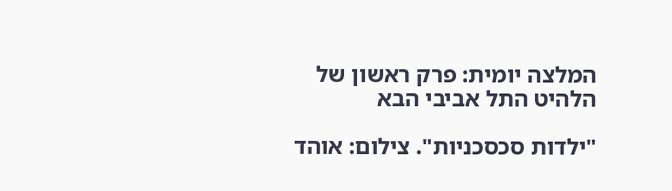המלצה יומית: פרק ראשון של הלהיט התל אביבי הבא

"ילדות סכסכניות". צילום: אוהד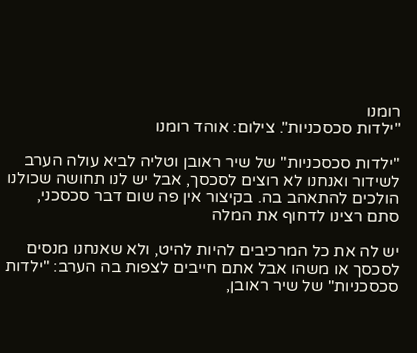רומנו
"ילדות סכסכניות". צילום: אוהד רומנו

"ילדות סכסכניות" של שיר ראובן וטליה לביא עולה הערב לשידור ואנחנו לא רוצים לסכסך, אבל יש לנו תחושה שכולנו הולכים להתאהב בה. בקיצור אין פה שום דבר סכסכני, סתם רצינו לדחוף את המלה

יש לה את כל המרכיבים להיות להיט, ולא שאנחנו מנסים לסכסך או משהו אבל אתם חייבים לצפות בה הערב: "ילדות סכסכניות" של שיר ראובן,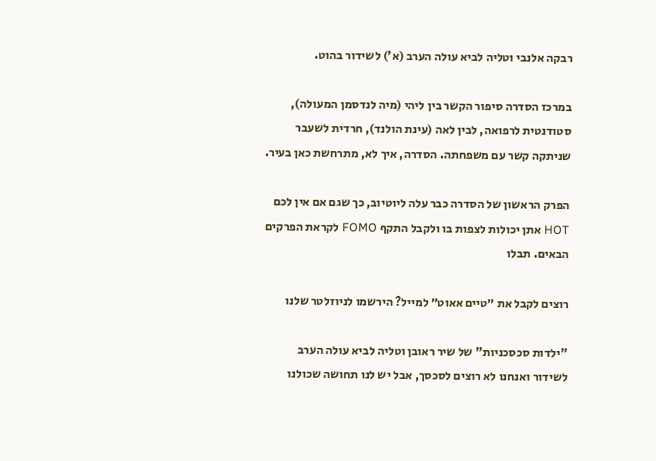רבקה אלנבי וטליה לביא עולה הערב (א') לשידור בהוט.

במרכז הסדרה סיפור הקשר בין ליהי (מיה לנדסמן המעולה), סטודנטית לרפואה, לבין לאה (עינת הולנד), חרדית לשעבר שניתקה קשר עם משפחתה. הסדרה, איך לא, מתרחשת כאן בעיר.

הפרק הראשון של הסדרה כבר עלה ליוטיוב, כך שגם אם אין לכם HOT אתן יכולות לצפות בו ולקבל התקף FOMO לקראת הפרקים הבאים. תבלו

רוצים לקבל את ״טיים אאוט״ למייל? הירשמו לניוזלטר שלנו

"ילדות סכסכניות" של שיר ראובן וטליה לביא עולה הערב לשידור ואנחנו לא רוצים לסכסך, אבל יש לנו תחושה שכולנו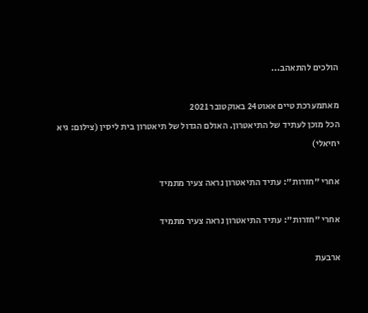הולכים להתאהב...

מאתמערכת טיים אאוט24 באוקטובר 2021
הכל מוכן לעתיד של התיאטרון. האולם הגדול של תיאטרון בית ליסין (צילום: גיא יחיאלי)

אחרי "חזרות": עתיד התיאטרון נראה צעיר מתמיד

אחרי "חזרות": עתיד התיאטרון נראה צעיר מתמיד

ארבעת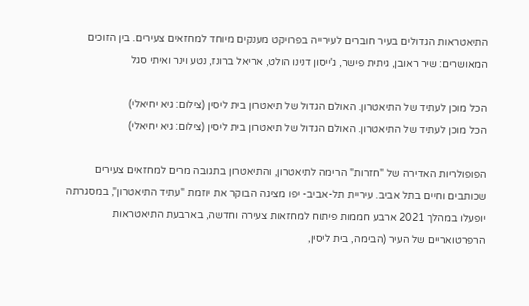התיאטראות הגדולים בעיר חוברים לעירייה בפרויקט מענקים מיוחד למחזאים צעירים. בין הזוכים המאושרים: שיר ראובן, גיתית פישר, ג'ייסון דנינו הולט, אריאל ברונז, נטע וינר ואיתי סגל

הכל מוכן לעתיד של התיאטרון. האולם הגדול של תיאטרון בית ליסין (צילום: גיא יחיאלי)
הכל מוכן לעתיד של התיאטרון. האולם הגדול של תיאטרון בית ליסין (צילום: גיא יחיאלי)

הפופולריות האדירה של "חזרות" הרימה לתיאטרון, והתיאטרון בתגובה מרים למחזאים צעירים שכותבים וחיים בתל אביב. עיריית תל-אביב- יפו מציגה הבוקר את יוזמת "עתיד התיאטרון", במסגרתה יופעלו במהלך 2021 ארבע חממות פיתוח למחזאות צעירה וחדשה, בארבעת התיאטראות הרפרטואריים של העיר (הבימה, בית ליסין,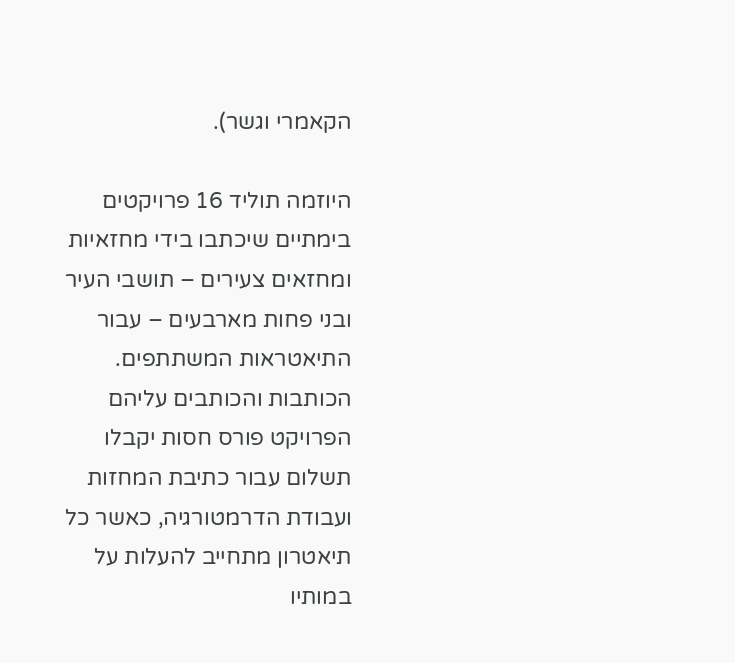הקאמרי וגשר).

היוזמה תוליד 16 פרויקטים בימתיים שיכתבו בידי מחזאיות ומחזאים צעירים – תושבי העיר ובני פחות מארבעים – עבור התיאטראות המשתתפים. הכותבות והכותבים עליהם הפרויקט פורס חסות יקבלו תשלום עבור כתיבת המחזות ועבודת הדרמטורגיה, כאשר כל תיאטרון מתחייב להעלות על במותיו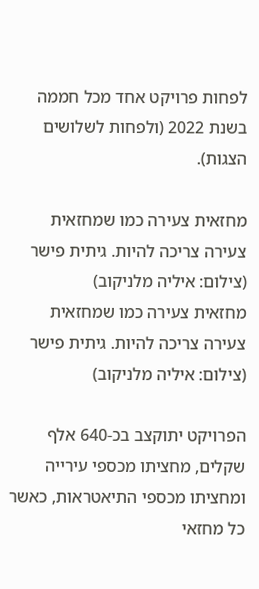לפחות פרויקט אחד מכל חממה בשנת 2022 (ולפחות לשלושים הצגות).

מחזאית צעירה כמו שמחזאית צעירה צריכה להיות. גיתית פישר (צילום: איליה מלניקוב)
מחזאית צעירה כמו שמחזאית צעירה צריכה להיות. גיתית פישר (צילום: איליה מלניקוב)

הפרויקט יתוקצב בכ-640 אלף שקלים, מחציתו מכספי עירייה ומחציתו מכספי התיאטראות, כאשר כל מחזאי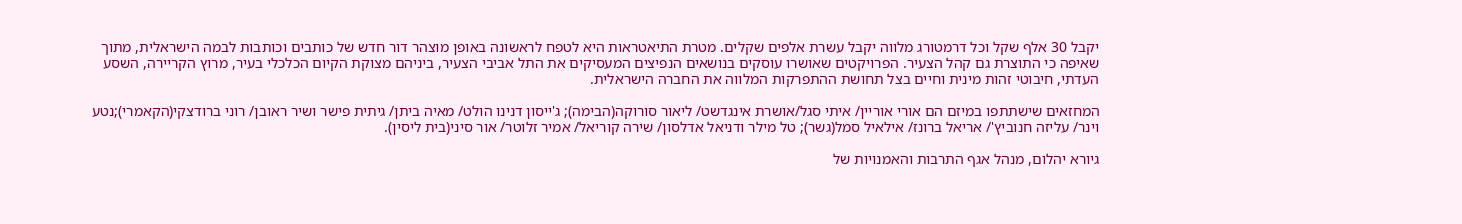יקבל 30 אלף שקל וכל דרמטורג מלווה יקבל עשרת אלפים שקלים. מטרת התיאטראות היא לטפח לראשונה באופן מוצהר דור חדש של כותבים וכותבות לבמה הישראלית, מתוך שאיפה כי התוצרת גם קהל הצעיר. הפרויקטים שאושרו עוסקים בנושאים הנפיצים המעסיקים את התל אביבי הצעיר, ביניהם מצוקת הקיום הכלכלי בעיר, מרוץ הקריירה, השסע העדתי, חיבוטי זהות מינית וחיים בצל תחושת ההתפרקות המלווה את החברה הישראלית.

המחזאים שישתתפו במיזם הם אורי אוריין/ איתי סגל/אושרת אינגדשט/ ליאור סורוקה(הבימה); ג'ייסון דנינו הולט/ מאיה ביתן/ גיתית פישר ושיר ראובן/ רוני ברודצקי(הקאמרי);נטע וינר/ עליזה חנוביץ'/ אריאל ברונז/ אילאיל סמל(גשר); טל מילר ודניאל אדלסון/ שירה קוריאל/ אמיר זלוטר/ אור סיני(בית ליסין).

גיורא יהלום, מנהל אגף התרבות והאמנויות של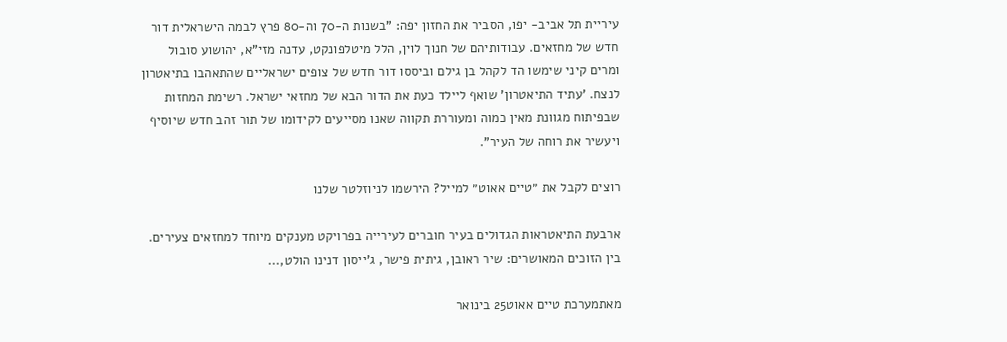עיריית תל אביב- יפו, הסביר את החזון יפה: "בשנות ה-70 וה-80 פרץ לבמה הישראלית דור חדש של מחזאים. עבודותיהם של חנוך לוין, הלל מיטלפונקט, עדנה מזי"א, יהושוע סובול ומרים קיני שימשו הד לקהל בן גילם וביססו דור חדש של צופים ישראליים שהתאהבו בתיאטרון לנצח. 'עתיד התיאטרון' שואף ליילד כעת את הדור הבא של מחזאי ישראל. רשימת המחזות שבפיתוח מגוונת מאין כמוה ומעוררת תקווה שאנו מסייעים לקידומו של תור זהב חדש שיוסיף ויעשיר את רוחה של העיר".

רוצים לקבל את ״טיים אאוט״ למייל? הירשמו לניוזלטר שלנו

ארבעת התיאטראות הגדולים בעיר חוברים לעירייה בפרויקט מענקים מיוחד למחזאים צעירים. בין הזוכים המאושרים: שיר ראובן, גיתית פישר, ג'ייסון דנינו הולט,...

מאתמערכת טיים אאוט25 בינואר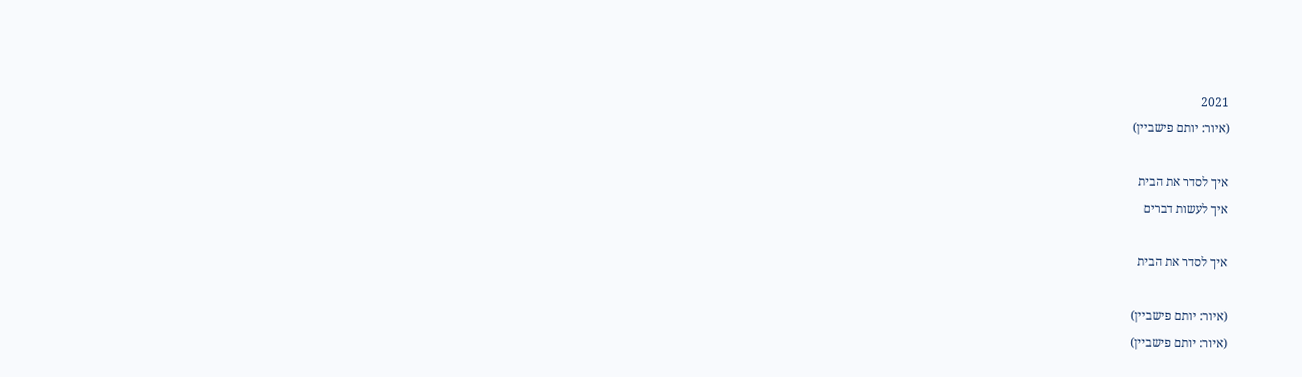2021
(איור: יותם פישביין)

איך לסדר את הבית
איך לעשות דברים

איך לסדר את הבית

(איור: יותם פישביין)
(איור: יותם פישביין)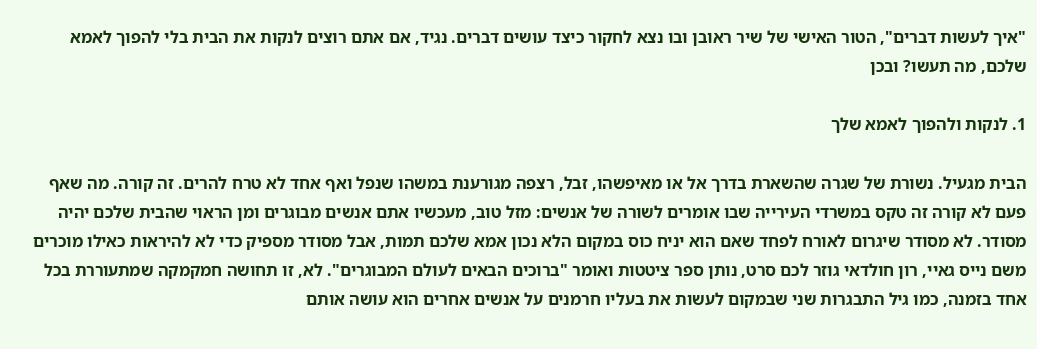"איך לעשות דברים", הטור האישי של שיר ראובן ובו נצא לחקור כיצד עושים דברים. נגיד, אם אתם רוצים לנקות את הבית בלי להפוך לאמא שלכם, מה תעשו? ובכן

1. לנקות ולהפוך לאמא שלך

הבית מגעיל. נשורת של שגרה שהשארת בדרך אל או מאיפשהו, זבל, רצפה מגורענת במשהו שנפל ואף אחד לא טרח להרים. זה קורה. מה שאף פעם לא קורה זה טקס במשרדי העירייה שבו אומרים לשורה של אנשים: מזל טוב, מעכשיו אתם אנשים מבוגרים ומן הראוי שהבית שלכם יהיה מסודר. לא מסודר שיגרום לאורח לפחד שאם הוא יניח כוס במקום הלא נכון אמא שלכם תמות, אבל מסודר מספיק כדי לא להיראות כאילו מוכרים משם נייס גאיי, רון חולדאי גוזר לכם סרט, נותן ספר ציטטות ואומר "ברוכים הבאים לעולם המבוגרים". לא, זו תחושה חמקמקה שמתעוררת בכל אחד בזמנה, כמו גיל התבגרות שני שבמקום לעשות את בעליו חרמנים על אנשים אחרים הוא עושה אותם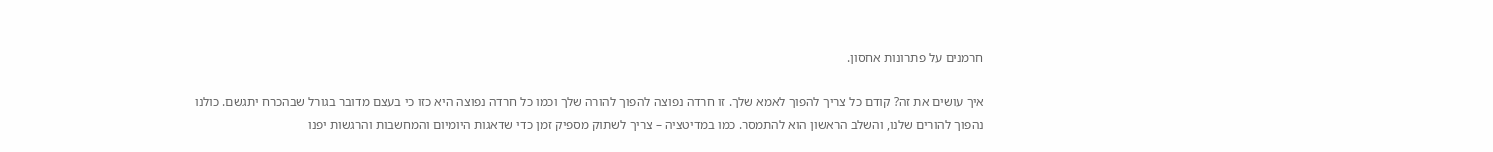חרמנים על פתרונות אחסון.

איך עושים את זה? קודם כל צריך להפוך לאמא שלך. זו חרדה נפוצה להפוך להורה שלך וכמו כל חרדה נפוצה היא כזו כי בעצם מדובר בגורל שבהכרח יתגשם. כולנו נהפוך להורים שלנו, והשלב הראשון הוא להתמסר. כמו במדיטציה – צריך לשתוק מספיק זמן כדי שדאגות היומיום והמחשבות והרגשות יפנו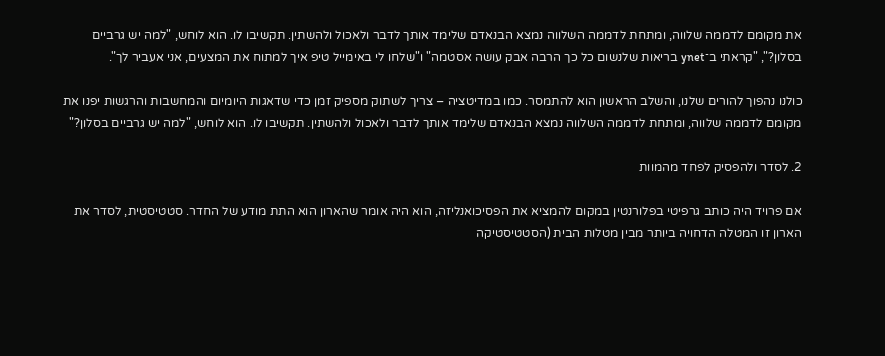את מקומם לדממה שלווה, ומתחת לדממה השלווה נמצא הבנאדם שלימד אותך לדבר ולאכול ולהשתין. תקשיבו לו. הוא לוחש, "למה יש גרביים בסלון?", "קראתי ב־ynet בריאות שלנשום כל כך הרבה אבק עושה אסטמה" ו"שלחו לי באימייל טיפ איך למתוח את המצעים, אני אעביר לך".

כולנו נהפוך להורים שלנו, והשלב הראשון הוא להתמסר. כמו במדיטציה – צריך לשתוק מספיק זמן כדי שדאגות היומיום והמחשבות והרגשות יפנו את מקומם לדממה שלווה, ומתחת לדממה השלווה נמצא הבנאדם שלימד אותך לדבר ולאכול ולהשתין. תקשיבו לו. הוא לוחש, "למה יש גרביים בסלון?"

2. לסדר ולהפסיק לפחד מהמוות

אם פרויד היה כותב גרפיטי בפלורנטין במקום להמציא את הפסיכואנליזה, הוא היה אומר שהארון הוא התת מודע של החדר. סטטיסטית, לסדר את הארון זו המטלה הדחויה ביותר מבין מטלות הבית (הסטטיסטיקה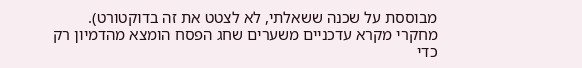מבוססת על שכנה ששאלתי, לא לצטט את זה בדוקטורט). מחקרי מקרא עדכניים משערים שחג הפסח הומצא מהדמיון רק כדי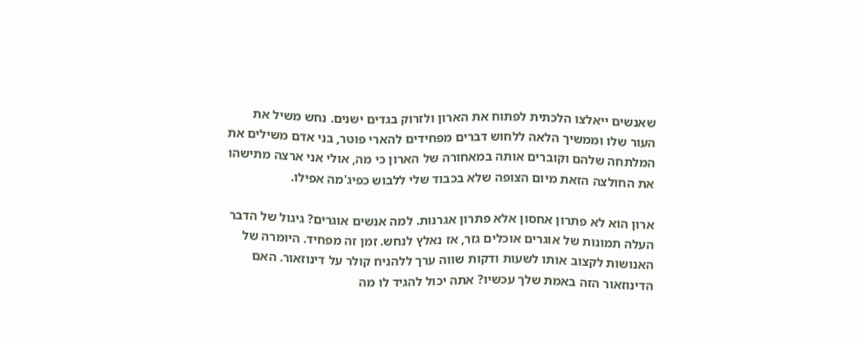שאנשים ייאלצו הלכתית לפתוח את הארון ולזרוק בגדים ישנים. נחש משיל את העור שלו וממשיך הלאה ללחוש דברים מפחידים להארי פוטר, בני אדם משילים את המלתחה שלהם וקוברים אותה במאחורה של הארון כי מה, אולי אני ארצה מתישהו את החולצה הזאת מיום הצופה שלא בכבוד שלי ללבוש כפיג'מה אפילו.

ארון הוא לא פתרון אחסון אלא פתרון אגרנות. למה אנשים אוגרים? גיגול של הדבר העלה תמונות של אוגרים אוכלים גזר, אז נאלץ לנחש. זמן זה מפחיד. היומרה של האנושות לקצוב אותו לשעות ודקות שווה ערך ללהניח קולר על דינוזאור. האם הדינוזאור הזה באמת שלך עכשיו? אתה יכול להגיד לו מה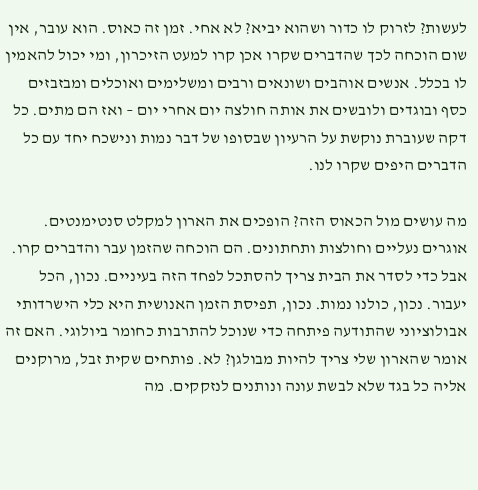לעשות? לזרוק לו כדור ושהוא יביא? לא אחי. זמן זה כאוס. הוא עובר, אין שום הוכחה לכך שהדברים שקרו אכן קרו למעט הזיכרון, ומי יכול להאמין לו בכלל. אנשים אוהבים ושונאים ורבים ומשלימים ואוכלים ומבזבזים כסף ובוגדים ולובשים את אותה חולצה יום אחרי יום – ואז הם מתים. כל דקה שעוברת נוקשת על הרעיון שבסופו של דבר נמות ונישכח יחד עם כל הדברים היפים שקרו לנו.

מה עושים מול הכאוס הזה? הופכים את הארון למקלט סנטימנטים. אוגרים נעליים וחולצות ותחתונים. הם הוכחה שהזמן עבר והדברים קרו. אבל כדי לסדר את הבית צריך להסתכל לפחד הזה בעיניים. נכון, הכל יעבור. נכון, כולנו נמות. נכון, תפיסת הזמן האנושית היא כלי הישרדותי אבולוציוני שהתודעה פיתחה כדי שנוכל להתרבות כחומר ביולוגי. האם זה אומר שהארון שלי צריך להיות מבולגן? לא. פותחים שקית זבל, מרוקנים אליה כל בגד שלא לבשת עונה ונותנים לנזקקים. מה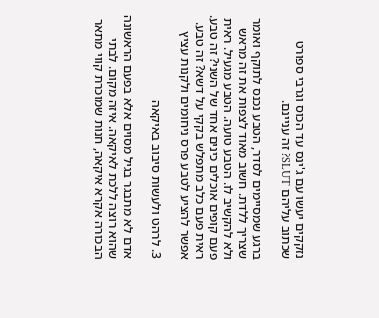נזקקים יעשו עם ג'ינס עד הכוס וגרבי ספורט שכתוב עליהם SLUT? זה עניינם.

ברגע שמסיימים לסדר, הטבע נכנס לתוקף ואומר שצריך ללדת. חשוב מאוד לצפות את זה מראש ולא להקשיב לו. הטבע טועה. הטבע מגעיל. ראית פעם קופים אוכלים כינים אחד של השני? זה טבע. ראית פעם כלב מתפלש בקקי על דשא? זה טבע. אפשר להציע לטבע פרס ניחומים ולקנות עציץ

3. לרהט ולעשות סיבוב באיקאה

אדם לא מתבגר בגיל מסוים אלא בפעם הראשונה שהוא רוצה ללכת לאיקאה. איזה מקום. לבתי הבכורה אקרא איקאה, חנות שמוכרת קווי מתאר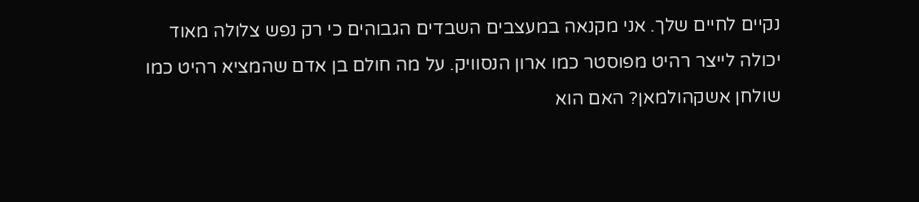נקיים לחיים שלך. אני מקנאה במעצבים השבדים הגבוהים כי רק נפש צלולה מאוד יכולה לייצר רהיט מפוסטר כמו ארון הנסוויק. על מה חולם בן אדם שהמציא רהיט כמו שולחן אשקהולמאן? האם הוא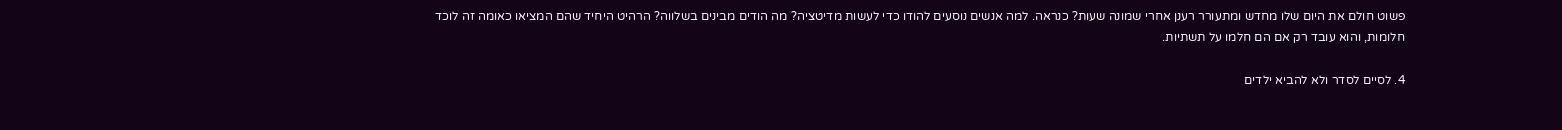פשוט חולם את היום שלו מחדש ומתעורר רענן אחרי שמונה שעות? כנראה. למה אנשים נוסעים להודו כדי לעשות מדיטציה? מה הודים מבינים בשלווה? הרהיט היחיד שהם המציאו כאומה זה לוכד חלומות, והוא עובד רק אם הם חלמו על תשתיות.

4. לסיים לסדר ולא להביא ילדים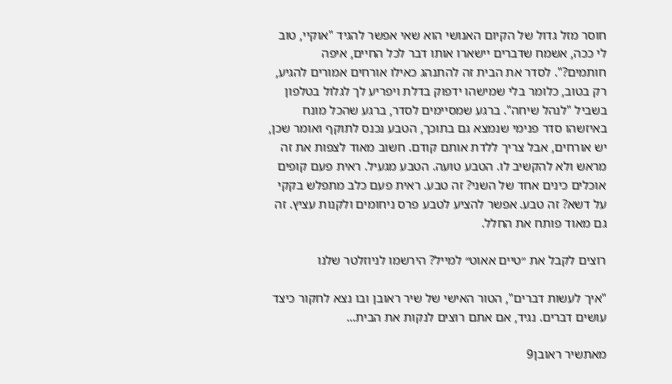חוסר מזל גדול של הקיום האנושי הוא שאי אפשר להגיד "אוקיי, טוב לי ככה, אשמח שדברים יישארו אותו דבר לכל החיים, איפה חותמים?". לסדר את הבית זה להתנהג כאילו אורחים אמורים להגיע, רק בטוב, כלומר בלי שמישהו ידפוק בדלת ויפריע לך לגלול בטלפון בשביל "לנהל שיחה". ברגע שמסיימים לסדר, ברגע שהכל מונח באיזשהו סדר פנימי שנמצא גם בתוכך, הטבע נכנס לתוקף ואומר שכן, יש אורחים, אבל צריך ללדת אותם קודם. חשוב מאוד לצפות את זה מראש ולא להקשיב לו. הטבע טועה. הטבע מגעיל. ראית פעם קופים אוכלים כינים אחד של השני? זה טבע. ראית פעם כלב מתפלש בקקי על דשא? זה טבע. אפשר להציע לטבע פרס ניחומים ולקנות עציץ. זה גם מאוד פותח את החלל.

רוצים לקבל את ״טיים אאוט״ למייל? הירשמו לניוזלטר שלנו

"איך לעשות דברים", הטור האישי של שיר ראובן ובו נצא לחקור כיצד עושים דברים. נגיד, אם אתם רוצים לנקות את הבית...

מאתשיר ראובן9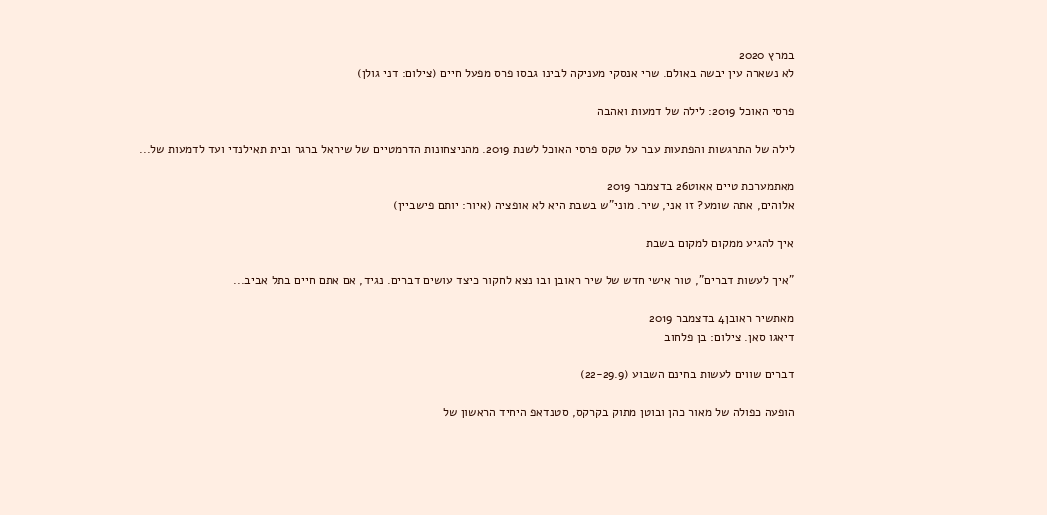במרץ 2020
לא נשארה עין יבשה באולם. שרי אנסקי מעניקה לבינו גבסו פרס מפעל חיים (צילום: דני גולן)

פרסי האוכל 2019: לילה של דמעות ואהבה

לילה של התרגשות והפתעות עבר על טקס פרסי האוכל לשנת 2019. מהניצחונות הדרמטיים של שיראל ברגר ובית תאילנדי ועד לדמעות של...

מאתמערכת טיים אאוט26 בדצמבר 2019
אלוהים, אתה שומע? זו אני, שיר. מוני"ש בשבת היא לא אופציה (איור: יותם פישביין)

איך להגיע ממקום למקום בשבת

"איך לעשות דברים", טור אישי חדש של שיר ראובן ובו נצא לחקור כיצד עושים דברים. נגיד, אם אתם חיים בתל אביב...

מאתשיר ראובן4 בדצמבר 2019
דיאגו סאן. צילום: בן פלחוב

דברים שווים לעשות בחינם השבוע (22-29.9)

הופעה כפולה של מאור כהן ובוטן מתוק בקרקס, סטנדאפ היחיד הראשון של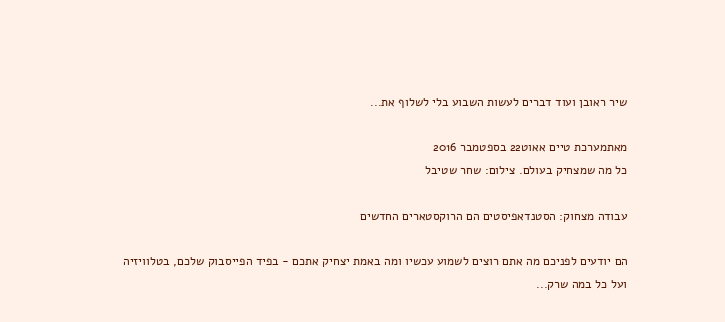שיר ראובן ועוד דברים לעשות השבוע בלי לשלוף את...

מאתמערכת טיים אאוט22 בספטמבר 2016
כל מה שמצחיק בעולם. צילום: שחר שטיבל

עבודה מצחוק: הסטנדאפיסטים הם הרוקסטארים החדשים

הם יודעים לפניכם מה אתם רוצים לשמוע עכשיו ומה באמת יצחיק אתכם - בפיד הפייסבוק שלכם, בטלוויזיה ועל כל במה שרק...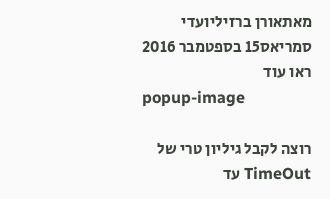מאתאורן ברזיליועדי סמריאס15 בספטמבר 2016
ראו עוד
popup-image

רוצה לקבל גיליון טרי של TimeOut עד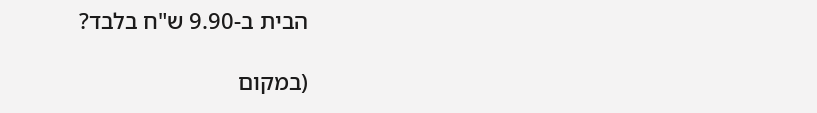הבית ב-9.90 ש"ח בלבד?

(במקום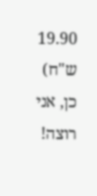19.90 ש"ח)
כן, אני רוצה!